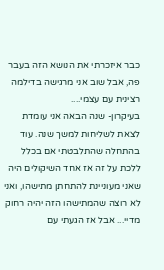כבר איזכרתי את הנושא הזה בעבר פה, אבל שוב אני מרגישה בדילמה רצינית עם עצמי....
בעיקרון- שנה הבאה אני עומדת לצאת לשליחות למשך שנה. עוד בהתחלה שהתלבטתי אם בכלל ללכת על זה אז אחד השיקולים היה שאני מעוניינת להתחתן מתישהו, ואני לא רוצה שהמתישהו הזה יהיה רחוק מדיי... אבל אז הגעתי עם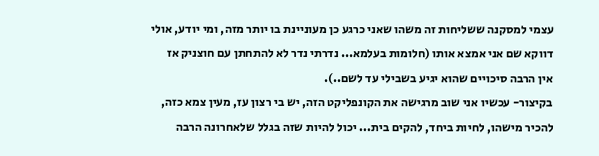עצמי למסקנה ששליחות זה משהו שאני כרגע כן מעוניינת בו יותר מזה, ומי יודע, אולי דווקא שם אני אמצא אותו (חלומות בעלמא... נדרתי נדר לא להתחתן עם חוצניק אז אין הרבה סיכויים שהוא יגיע בשבילי עד לשם..).
בקיצור- עכשיו אני שוב מרגישה את הקונפליקט הזה, יש בי רצון עז, מעין צמא כזה, להכיר מישהו, לחיות ביחד, להקים בית... יכול להיות שזה בגלל שלאחרונה הרבה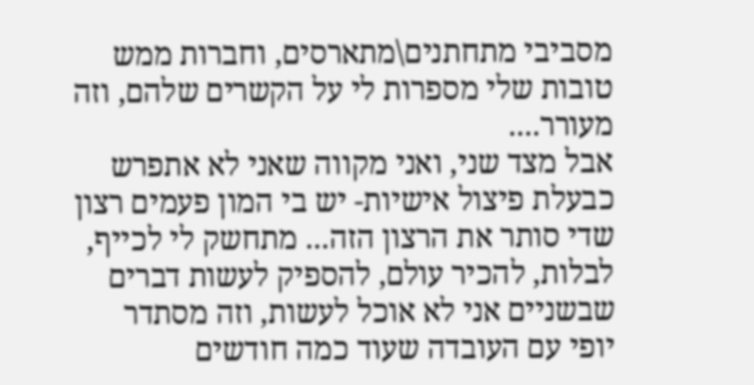מסביבי מתחתנים\מתארסים, וחברות ממש טובות שלי מספרות לי על הקשרים שלהם, וזה מעורר....
אבל מצד שני, ואני מקווה שאני לא אתפרש כבעלת פיצול אישיות- יש בי המון פעמים רצון שדי סותר את הרצון הזה... מתחשק לי לכייף, לבלות, להכיר עולם, להספיק לעשות דברים שבשניים אני לא אוכל לעשות, וזה מסתדר יופי עם העובדה שעוד כמה חודשים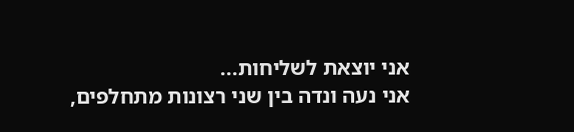אני יוצאת לשליחות...
אני נעה ונדה בין שני רצונות מתחלפים,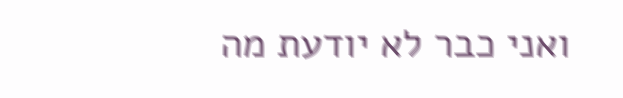ואני כבר לא יודעת מה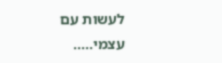לעשות עם עצמי.....